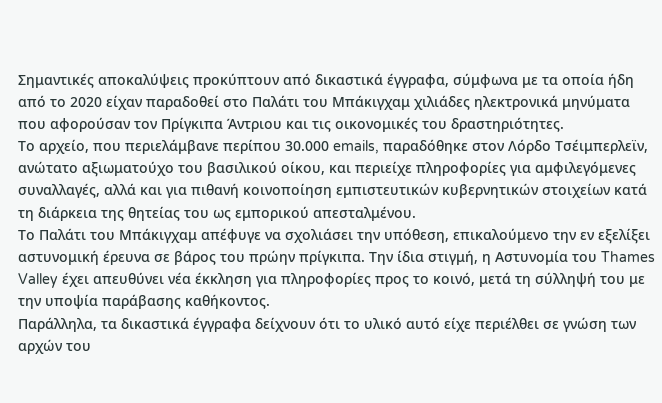Σημαντικές αποκαλύψεις προκύπτουν από δικαστικά έγγραφα, σύμφωνα με τα οποία ήδη από το 2020 είχαν παραδοθεί στο Παλάτι του Μπάκιγχαμ χιλιάδες ηλεκτρονικά μηνύματα που αφορούσαν τον Πρίγκιπα Άντριου και τις οικονομικές του δραστηριότητες.
Το αρχείο, που περιελάμβανε περίπου 30.000 emails, παραδόθηκε στον Λόρδο Τσέιμπερλεϊν, ανώτατο αξιωματούχο του βασιλικού οίκου, και περιείχε πληροφορίες για αμφιλεγόμενες συναλλαγές, αλλά και για πιθανή κοινοποίηση εμπιστευτικών κυβερνητικών στοιχείων κατά τη διάρκεια της θητείας του ως εμπορικού απεσταλμένου.
Το Παλάτι του Μπάκιγχαμ απέφυγε να σχολιάσει την υπόθεση, επικαλούμενο την εν εξελίξει αστυνομική έρευνα σε βάρος του πρώην πρίγκιπα. Την ίδια στιγμή, η Αστυνομία του Thames Valley έχει απευθύνει νέα έκκληση για πληροφορίες προς το κοινό, μετά τη σύλληψή του με την υποψία παράβασης καθήκοντος.
Παράλληλα, τα δικαστικά έγγραφα δείχνουν ότι το υλικό αυτό είχε περιέλθει σε γνώση των αρχών του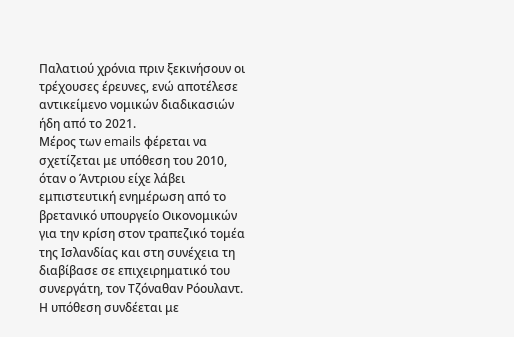Παλατιού χρόνια πριν ξεκινήσουν οι τρέχουσες έρευνες, ενώ αποτέλεσε αντικείμενο νομικών διαδικασιών ήδη από το 2021.
Μέρος των emails φέρεται να σχετίζεται με υπόθεση του 2010, όταν ο Άντριου είχε λάβει εμπιστευτική ενημέρωση από το βρετανικό υπουργείο Οικονομικών για την κρίση στον τραπεζικό τομέα της Ισλανδίας και στη συνέχεια τη διαβίβασε σε επιχειρηματικό του συνεργάτη, τον Τζόναθαν Ρόουλαντ. Η υπόθεση συνδέεται με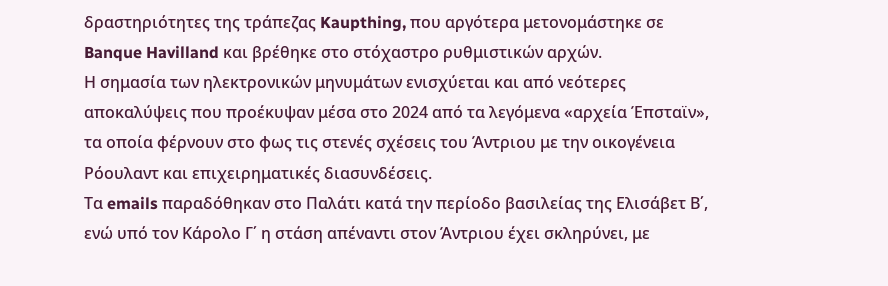δραστηριότητες της τράπεζας Kaupthing, που αργότερα μετονομάστηκε σε Banque Havilland και βρέθηκε στο στόχαστρο ρυθμιστικών αρχών.
Η σημασία των ηλεκτρονικών μηνυμάτων ενισχύεται και από νεότερες αποκαλύψεις που προέκυψαν μέσα στο 2024 από τα λεγόμενα «αρχεία Έπσταϊν», τα οποία φέρνουν στο φως τις στενές σχέσεις του Άντριου με την οικογένεια Ρόουλαντ και επιχειρηματικές διασυνδέσεις.
Τα emails παραδόθηκαν στο Παλάτι κατά την περίοδο βασιλείας της Ελισάβετ Β΄, ενώ υπό τον Κάρολο Γ΄ η στάση απέναντι στον Άντριου έχει σκληρύνει, με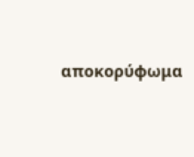αποκορύφωμα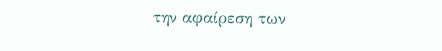την αφαίρεση των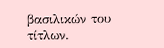βασιλικών του τίτλων.